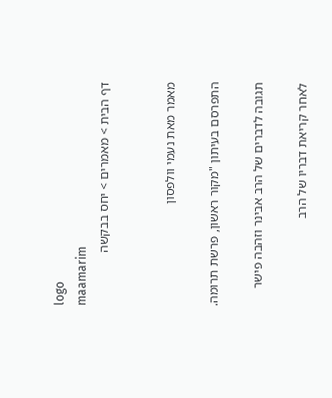logo
maamarim
דף הבית > מאמרים > יחס בבקשה


מאמר מאת נעמי וולפסון

התפרסם בעיתון "מקור ראשון, פרשת תרומה.

תגובה לדברים של הרב אבינר וזהבה פישר

לאחר קריאת דבריו של הרב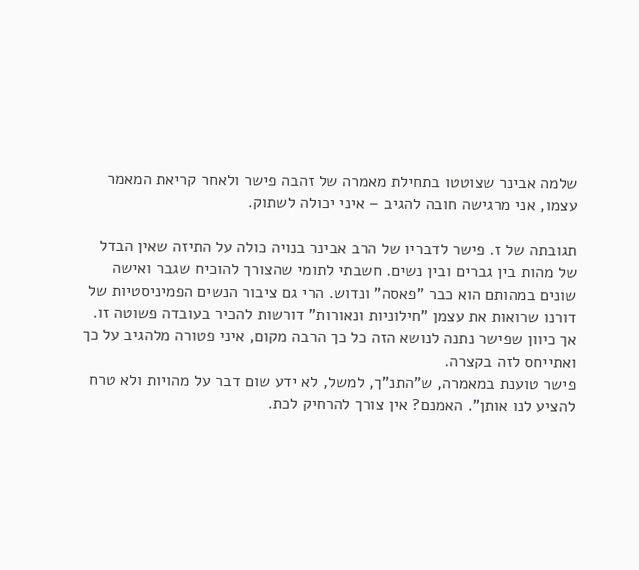שלמה אבינר שצוטטו בתחילת מאמרה של זהבה פישר ולאחר קריאת המאמר עצמו, אני מרגישה חובה להגיב – איני יכולה לשתוק.

תגובתה של ז. פישר לדבריו של הרב אבינר בנויה כולה על התיזה שאין הבדל של מהות בין גברים ובין נשים. חשבתי לתומי שהצורך להוכיח שגבר ואישה שונים במהותם הוא כבר "פאסה" ונדוש. הרי גם ציבור הנשים הפמיניסטיות של דורנו שרואות את עצמן "חילוניות ונאורות" דורשות להכיר בעובדה פשוטה זו. אך כיוון שפישר נתנה לנושא הזה כל כך הרבה מקום, איני פטורה מלהגיב על כך ואתייחס לזה בקצרה.
פישר טוענת במאמרה, ש"התנ"ך, למשל, לא ידע שום דבר על מהויות ולא טרח להציע לנו אותן". האמנם? אין צורך להרחיק לכת.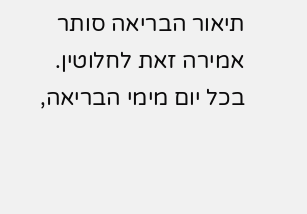תיאור הבריאה סותר אמירה זאת לחלוטין. בכל יום מימי הבריאה,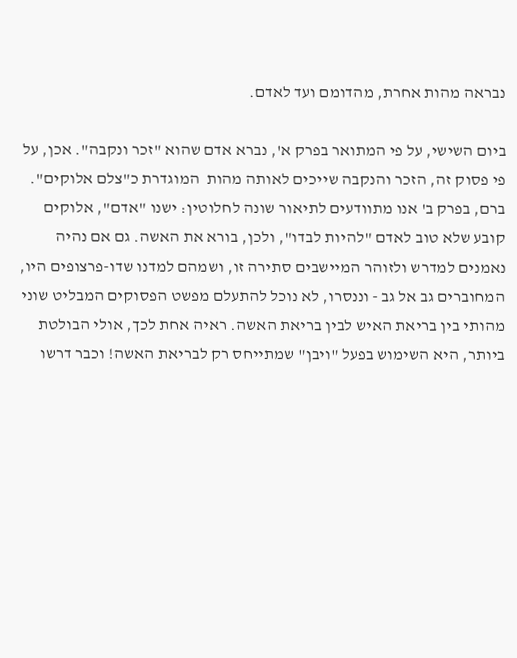נבראה מהות אחרת, מהדומם ועד לאדם.

ביום השישי, על פי המתואר בפרק א', נברא אדם שהוא "זכר ונקבה". אכן, על פי פסוק זה, הזכר והנקבה שייכים לאותה מהות  המוגדרת כ"צלם אלוקים".
ברם, בפרק ב' אנו מתוודעים לתיאור שונה לחלוטין: ישנו "אדם", אלוקים קובע שלא טוב לאדם "להיות לבדו", ולכן, בורא את האשה. גם אם נהיה נאמנים למדרש ולזוהר המיישבים סתירה זו, ושמהם למדנו שדו-פרצופים היו, המחוברים גב אל גב - וננסרו, לא נוכל להתעלם מפשט הפסוקים המבליט שוני מהותי בין בריאת האיש לבין בריאת האשה. ראיה אחת לכך, אולי הבולטת ביותר, היא השימוש בפעל "ויבן" שמתייחס רק לבריאת האשה! וכבר דרשו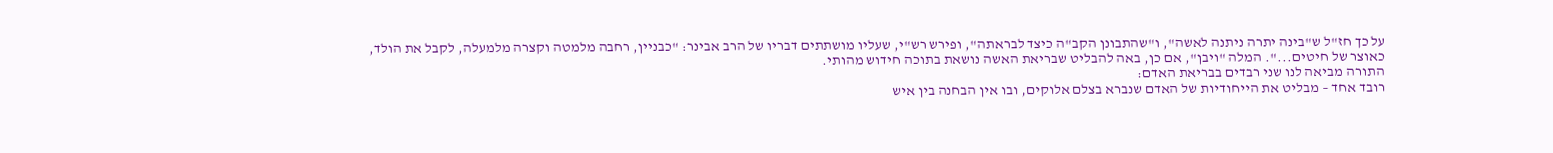על כך חז"ל ש"בינה יתרה ניתנה לאשה", ו"שהתבונן הקב"ה כיצד לבראתה", ופירש רש"י, שעליו מושתתים דבריו של הרב אבינר: "כבניין, רחבה מלמטה וקצרה מלמעלה, לקבל את הולד, כאוצר של חיטים...". המלה "ויבן", אם כן, באה להבליט שבריאת האשה נושאת בתוכה חידוש מהותי.
התורה מביאה לנו שני רבדים בבריאת האדם:
רובד אחד – מבליט את הייחודיות של האדם שנברא בצלם אלוקים, ובו אין הבחנה בין איש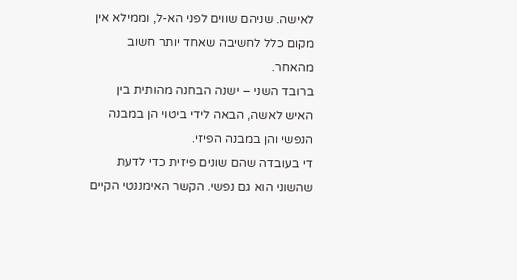לאישה. שניהם שווים לפני הא-ל, וממילא אין מקום כלל לחשיבה שאחד יותר חשוב מהאחר.
ברובד השני – ישנה הבחנה מהותית בין האיש לאשה, הבאה לידי ביטוי הן במבנה הנפשי והן במבנה הפיזי.
די בעובדה שהם שונים פיזית כדי לדעת שהשוני הוא גם נפשי. הקשר האימננטי הקיים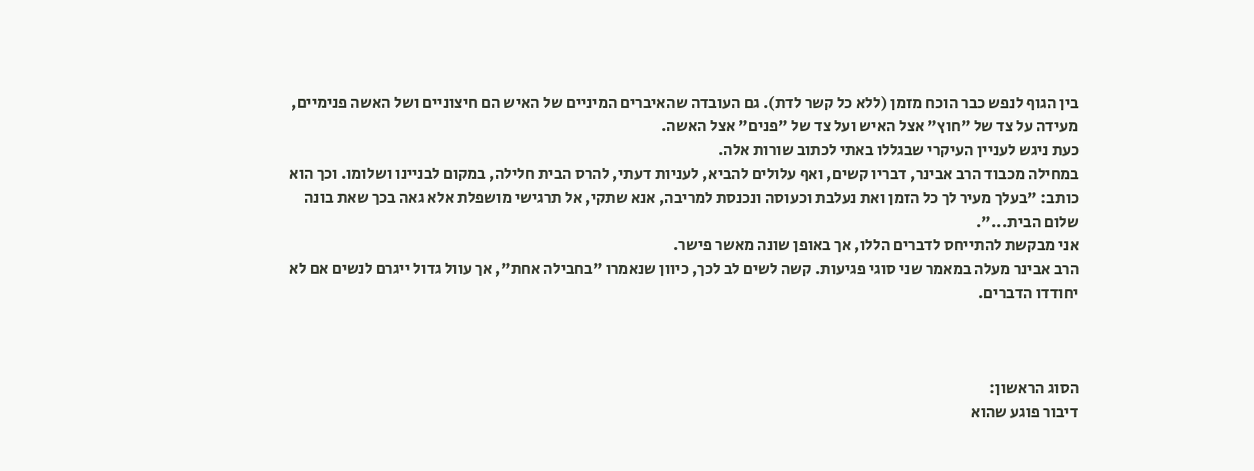בין הגוף לנפש כבר הוכח מזמן (ללא כל קשר לדת). גם העובדה שהאיברים המיניים של האיש הם חיצוניים ושל האשה פנימיים, מעידה על צד של "חוץ" אצל האיש ועל צד של "פנים" אצל האשה.
כעת ניגש לעניין העיקרי שבגללו באתי לכתוב שורות אלה.
במחילה מכבוד הרב אבינר, דבריו קשים, ואף עלולים להביא, לעניות דעתי, להרס הבית חלילה, במקום לבניינו ושלומו. וכך הוא כותב: "בעלך מעיר לך כל הזמן ואת נעלבת וכעוסה ונכנסת למריבה, אנא שתקי, אל תרגישי מושפלת אלא גאה בכך שאת בונה שלום הבית...".
אני מבקשת להתייחס לדברים הללו, אך באופן שונה מאשר פישר.
הרב אבינר מעלה במאמר שני סוגי פגיעות. קשה לשים לב לכך, כיוון שנאמרו "בחבילה אחת", אך עוול גדול ייגרם לנשים אם לא יחודדו הדברים.



הסוג הראשון:
דיבור פוגע שהוא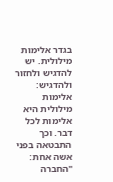בגדר אלימות מילולית. יש להדגיש ולחזור ולהדגיש: אלימות מילולית היא אלימות לכל דבר. וכך התבטאה בפני אשה אחת: "החברה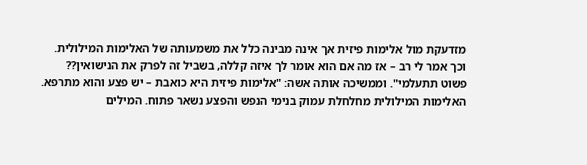מזדעקת מול אלימות פיזית אך אינה מבינה כלל את משמעותה של האלימות המילולית. וכך אמר לי רב – אז מה אם הוא אומר לך איזה קללה, בשביל זה לפרק את הנישואין?? פשוט תתעלמי". וממשיכה אותה אשה: "אלימות פיזית היא כואבת – יש פצע והוא מתרפא. האלימות המילולית מחלחלת עמוק בנימי הנפש והפצע נשאר פתוח. המילים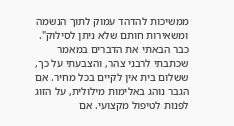ממשיכות להדהד עמוק לתוך הנשמה ומשאירות חותם שלא ניתן לסילוק".
כבר הבאתי את הדברים במאמר שכתבתי לרבני צהר, והצבעתי על כך, ששלום בית אין לקיים בכל מחיר. אם הגבר נוהג באלימות מילולית, על הזוג לפנות לטיפול מקצועי. אם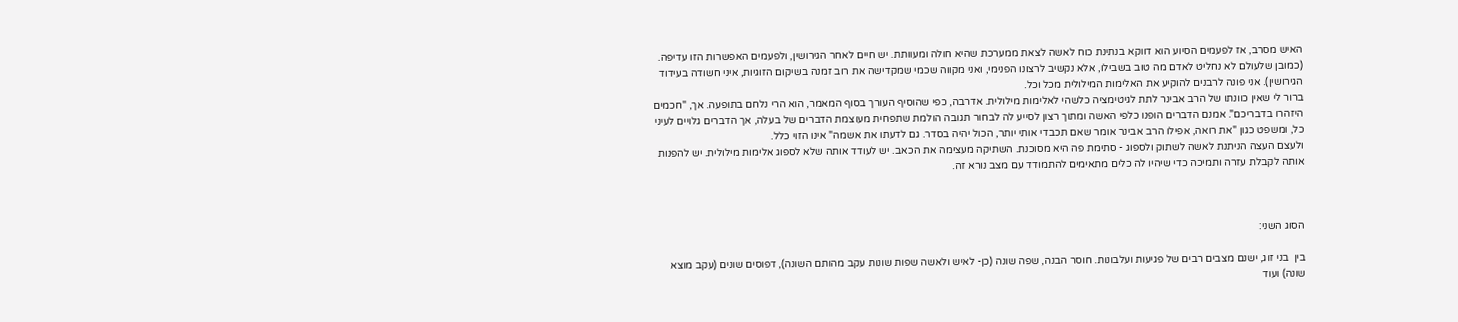האיש מסרב, אז לפעמים הסיוע הוא דווקא בנתינת כוח לאשה לצאת ממערכת שהיא חולה ומעוותת. יש חיים לאחר הגירושין, ולפעמים האפשרות הזו עדיפה. (כמובן שלעולם לא נחליט לאדם מה טוב בשבילו, אלא נקשיב לרצונו הפנימי, ואני מקווה שכמי שמקדישה את רוב זמנה בשיקום הזוגיות, איני חשודה בעידוד הגירושין). אני פונה לרבנים להוקיע את האלימות המילולית מכל וכל.
ברור לי שאין כוונתו של הרב אבינר לתת לגיטימציה כלשהי לאלימות מילולית. אדרבה, כפי שהוסיף העורך בסוף המאמר, הוא הרי נלחם בתופעה. אך, "חכמים היזהרו בדבריכם". אמנם הדברים הופנו כלפי האשה ומתוך רצון לסייע לה לבחור תגובה הולמת שתפחית מעוצמת הדברים של בעלה, אך הדברים גלויים לעיני כל, ומשפט כגון "את רואה, אפילו הרב אבינר אומר שאם תכבדי אותי יותר, הכול יהיה בסדר. גם לדעתו את אשמה" אינו הזוי כלל.
ולעצם העצה הניתנת לאשה לשתוק ולספוג - סתימת פה היא מסוכנת. השתיקה מעצימה את הכאב. יש לעודד אותה שלא לספוג אלימות מילולית. יש להפנות אותה לקבלת עזרה ותמיכה כדי שיהיו לה כלים מתאימים להתמודד עם מצב נורא זה.



הסוג השני:

בין  בני זוג, ישנם מצבים רבים של פגיעות ועלבונות. חוסר הבנה, שפה שונה (כן- לאיש ולאשה שפות שונות עקב מהותם השונה), דפוסים שונים (עקב מוצא שונה) ועוד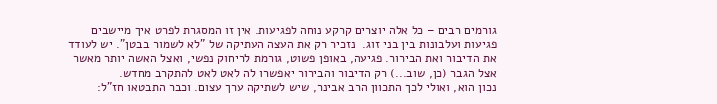גורמים רבים – כל אלה יוצרים קרקע נוחה לפגיעות. אין זו המסגרת לפרט איך מיישבים פגיעות ועלבונות בין בני זוג.  נזכיר רק את העצה העתיקה של "לא לשמור בבטן". יש לעודד את הדיבור ואת הבירור. פגיעה, באופן פשוט, גורמת לריחוק נפשי, ואצל האשה יותר מאשר אצל הגבר (כן, שוב...) רק הדיבור והבירור יאפשרו לה לאט לאט להתקרב מחדש.
נכון הוא, ואולי לכך התכוון הרב אבינר, שיש לשתיקה ערך עצום. וכבר התבטאו חז"ל: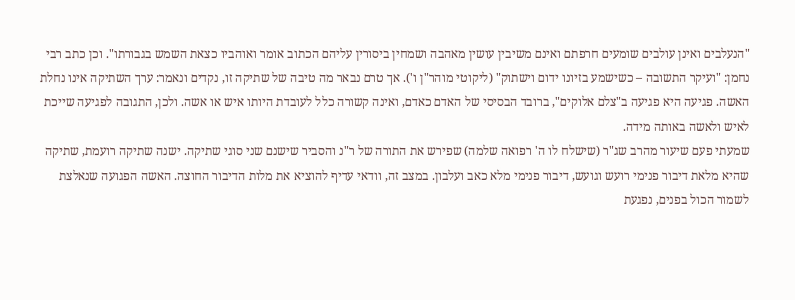"הנעלבים ואינן עולבים שומעים חרפתם ואינם משיבין עושין מאהבה ושמחין ביסורין עליהם הכתוב אומר ואוהביו כצאת השמש בגבורתו". וכן כתב רבי נחמן: "ועיקר התשובה – כשישמע בזיונו ידום וישתוק" (ליקוטי מוהר"ן ו'). אך טרם נבאר מה טיבה של שתיקה זו, נקדים ונאמר: ערך השתיקה אינו נחלת האשה. פגיעה היא פגיעה ב"צלם אלוקים", ברובד הבסיסי של האדם כאדם, ואינה קשורה כלל לעובדת היותו איש או אשה. ולכן, התגובה לפגיעה שייכת לאיש ולאשה באותה מידה.
שמעתי פעם שיעור מהרב שג"ר (שישלח לו ה' רפואה שלמה) שפירש את התורה של ר"נ והסביר שישנם שני סוגי שתיקה. ישנה שתיקה רועמת, שתיקה שהיא מלאת דיבור פנימי רועש וגועש, דיבור פנימי מלא כאב ועלבון. במצב זה, וודאי עדיף להוציא את מלות הדיבור החוצה. האשה הפגועה שנאלצת לשמור הכול בפנים, נפגעת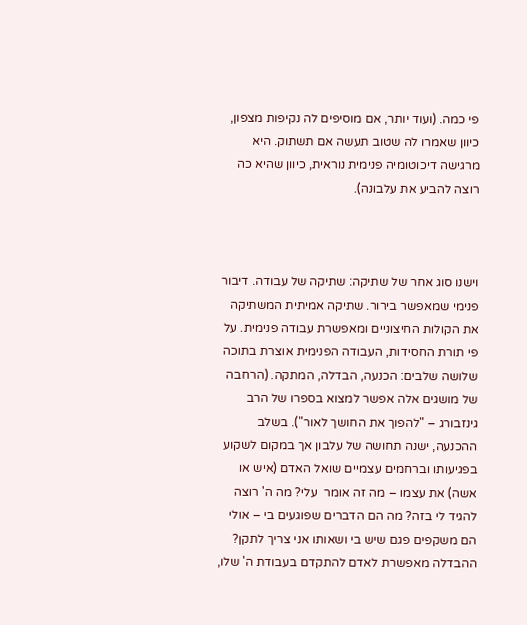פי כמה. (ועוד יותר, אם מוסיפים לה נקיפות מצפון, כיוון שאמרו לה שטוב תעשה אם תשתוק. היא מרגישה דיכוטומיה פנימית נוראית, כיוון שהיא כה רוצה להביע את עלבונה).



וישנו סוג אחר של שתיקה: שתיקה של עבודה. דיבור פנימי שמאפשר בירור. שתיקה אמיתית המשתיקה את הקולות החיצוניים ומאפשרת עבודה פנימית. על פי תורת החסידות, העבודה הפנימית אוצרת בתוכה שלושה שלבים: הכנעה, הבדלה, המתקה. (הרחבה  של מושגים אלה אפשר למצוא בספרו של הרב גינזבורג – "להפוך את החושך לאור"). בשלב ההכנעה, ישנה תחושה של עלבון אך במקום לשקוע בפגיעותו וברחמים עצמיים שואל האדם (איש או אשה) את עצמו – מה זה אומר  עלי? מה ה' רוצה להגיד לי בזה? מה הם הדברים שפוגעים בי – אולי הם משקפים פגם שיש בי ושאותו אני צריך לתקן?  ההבדלה מאפשרת לאדם להתקדם בעבודת ה' שלו,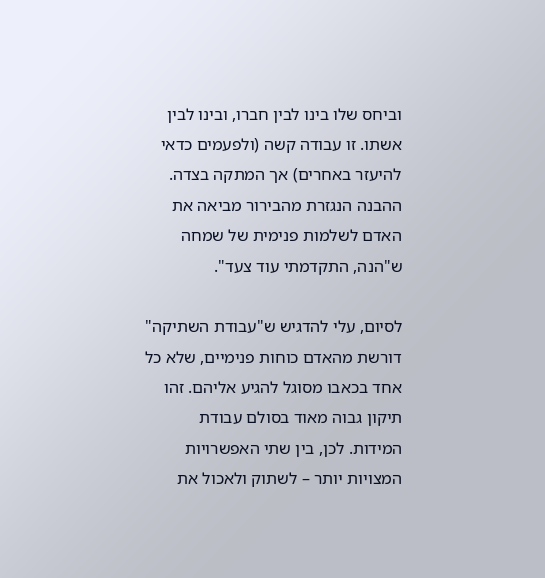וביחס שלו בינו לבין חברו, ובינו לבין אשתו. זו עבודה קשה (ולפעמים כדאי להיעזר באחרים) אך המתקה בצדה. ההבנה הנגזרת מהבירור מביאה את האדם לשלמות פנימית של שמחה ש"הנה, התקדמתי עוד צעד".

לסיום, עלי להדגיש ש"עבודת השתיקה" דורשת מהאדם כוחות פנימיים, שלא כל אחד בכאבו מסוגל להגיע אליהם. זהו תיקון גבוה מאוד בסולם עבודת המידות. לכן, בין שתי האפשרויות המצויות יותר – לשתוק ולאכול את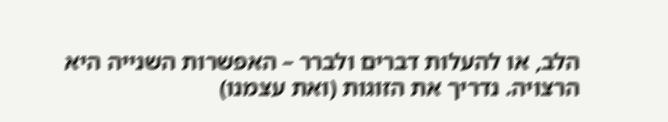הלב, או להעלות דברים ולברר – האפשרות השנייה היא הרצויה. נדריך את הזוגות (ואת עצמנו)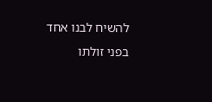להשיח לבנו אחד בפני זולתו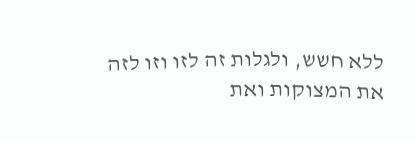ללא חשש, ולגלות זה לזו וזו לזה את המצוקות ואת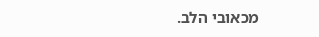מכאובי הלב.